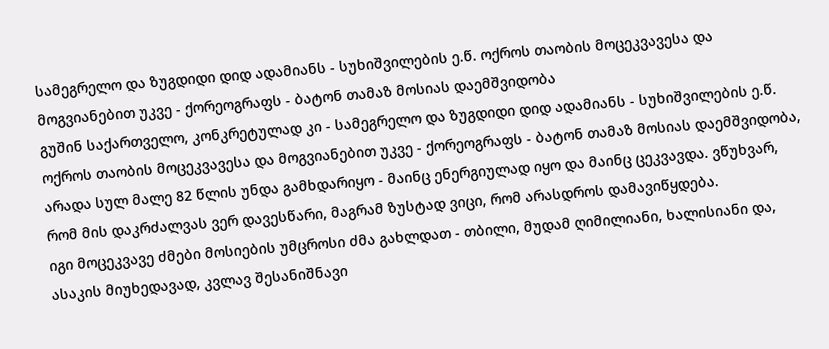სამეგრელო და ზუგდიდი დიდ ადამიანს - სუხიშვილების ე.წ. ოქროს თაობის მოცეკვავესა და მოგვიანებით უკვე - ქორეოგრაფს - ბატონ თამაზ მოსიას დაემშვიდობა
გუშინ საქართველო, კონკრეტულად კი - სამეგრელო და ზუგდიდი დიდ ადამიანს - სუხიშვილების ე.წ. ოქროს თაობის მოცეკვავესა და მოგვიანებით უკვე - ქორეოგრაფს - ბატონ თამაზ მოსიას დაემშვიდობა, არადა სულ მალე 82 წლის უნდა გამხდარიყო - მაინც ენერგიულად იყო და მაინც ცეკვავდა. ვწუხვარ, რომ მის დაკრძალვას ვერ დავესწარი, მაგრამ ზუსტად ვიცი, რომ არასდროს დამავიწყდება.
იგი მოცეკვავე ძმები მოსიების უმცროსი ძმა გახლდათ - თბილი, მუდამ ღიმილიანი, ხალისიანი და, ასაკის მიუხედავად, კვლავ შესანიშნავი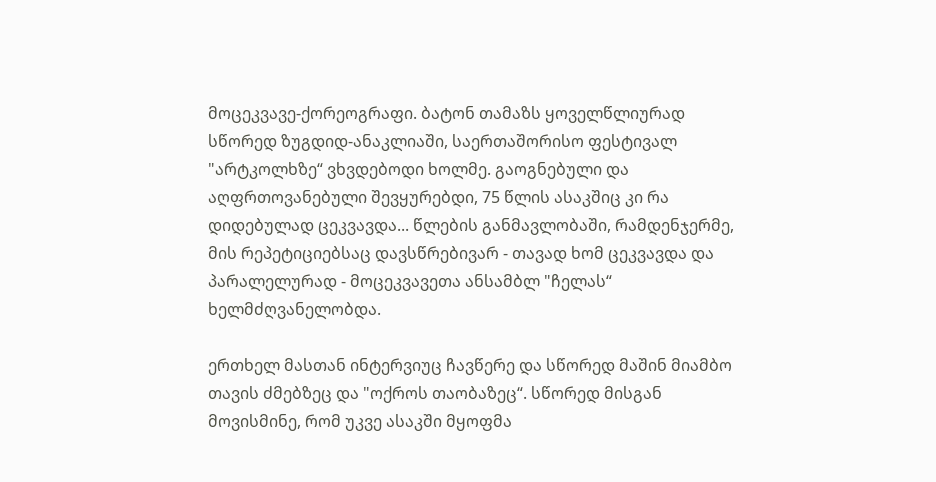მოცეკვავე-ქორეოგრაფი. ბატონ თამაზს ყოველწლიურად სწორედ ზუგდიდ-ანაკლიაში, საერთაშორისო ფესტივალ "არტკოლხზე“ ვხვდებოდი ხოლმე. გაოგნებული და აღფრთოვანებული შევყურებდი, 75 წლის ასაკშიც კი რა დიდებულად ცეკვავდა... წლების განმავლობაში, რამდენჯერმე, მის რეპეტიციებსაც დავსწრებივარ - თავად ხომ ცეკვავდა და პარალელურად - მოცეკვავეთა ანსამბლ "ჩელას“ ხელმძღვანელობდა.

ერთხელ მასთან ინტერვიუც ჩავწერე და სწორედ მაშინ მიამბო თავის ძმებზეც და "ოქროს თაობაზეც“. სწორედ მისგან მოვისმინე, რომ უკვე ასაკში მყოფმა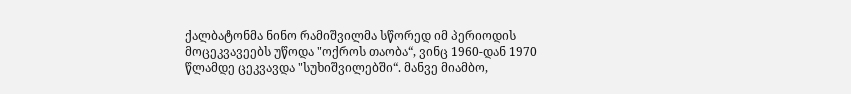ქალბატონმა ნინო რამიშვილმა სწორედ იმ პერიოდის მოცეკვავეებს უწოდა "ოქროს თაობა“, ვინც 1960-დან 1970 წლამდე ცეკვავდა "სუხიშვილებში“. მანვე მიამბო,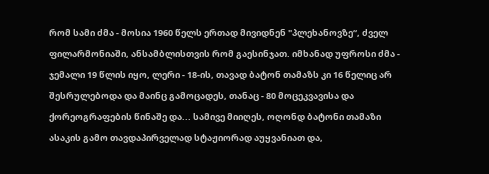რომ სამი ძმა - მოსია 1960 წელს ერთად მივიდნენ "პლეხანოვზე“, ძველ ფილარმონიაში, ანსამბლისთვის რომ გაესინჯათ. იმხანად უფროსი ძმა - ჯემალი 19 წლის იყო, ლერი - 18-ის, თავად ბატონ თამაზს კი 16 წელიც არ შესრულებოდა და მაინც გამოცადეს, თანაც - 80 მოცეკვავისა და ქორეოგრაფების წინაშე და... სამივე მიიღეს, ოღონდ ბატონი თამაზი ასაკის გამო თავდაპირველად სტაჟიორად აუყვანიათ და,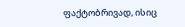ფაქტობრივად, ისიც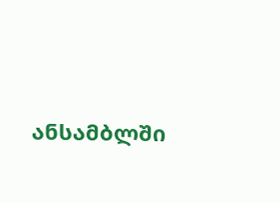ანსამბლში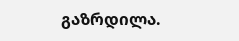გაზრდილა.